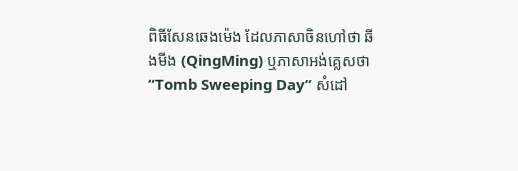ពិធីសែនឆេងម៉េង ដែលភាសាចិនហៅថា ឆីងមីង (QingMing) ឬភាសាអង់គ្លេសថា “Tomb Sweeping Day” សំដៅ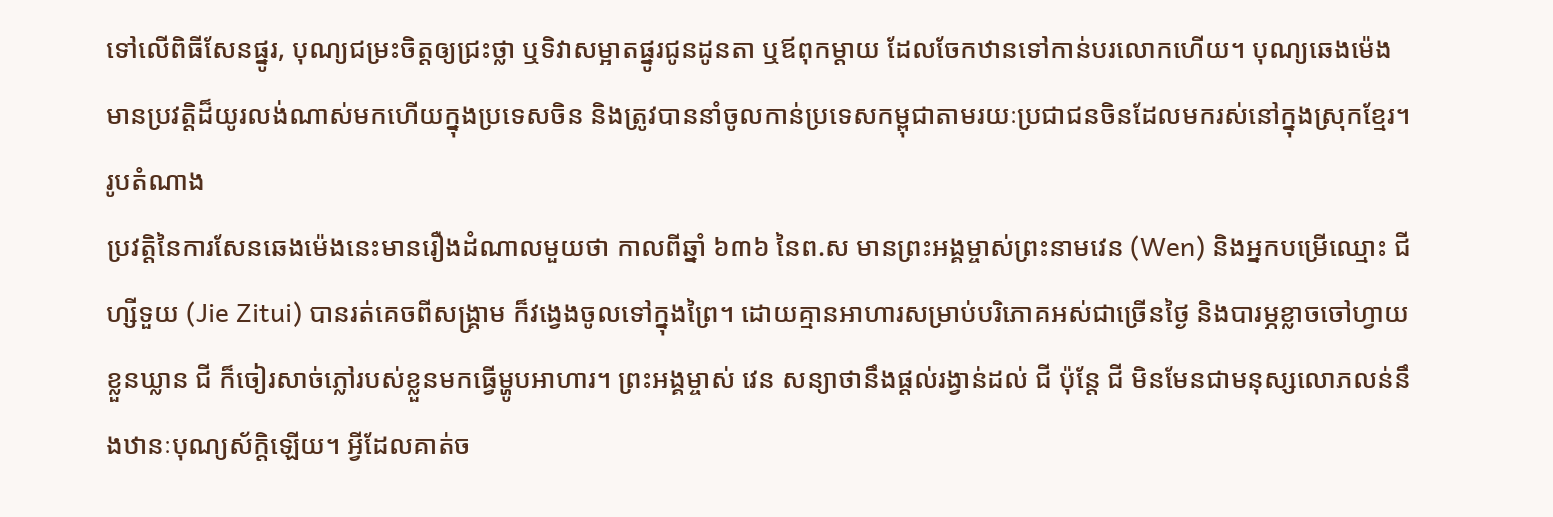ទៅលើពិធីសែនផ្នូរ, បុណ្យជម្រះចិត្តឲ្យជ្រះថ្លា ឬទិវាសម្អាតផ្នូរជូនដូនតា ឬឪពុកម្ដាយ ដែលចែកឋានទៅកាន់បរលោកហើយ។ បុណ្យឆេងម៉េង មានប្រវត្តិដ៏យូរលង់ណាស់មកហើយក្នុងប្រទេសចិន និងត្រូវបាននាំចូលកាន់ប្រទេសកម្ពុជាតាមរយៈប្រជាជនចិនដែលមករស់នៅក្នុងស្រុកខ្មែរ។
រូបតំណាង
ប្រវត្តិនៃការសែនឆេងម៉េងនេះមានរឿងដំណាលមួយថា កាលពីឆ្នាំ ៦៣៦ នៃព.ស មានព្រះអង្គម្ចាស់ព្រះនាមវេន (Wen) និងអ្នកបម្រើឈ្មោះ ជី ហ្សីទួយ (Jie Zitui) បានរត់គេចពីសង្គ្រាម ក៏វង្វេងចូលទៅក្នុងព្រៃ។ ដោយគ្មានអាហារសម្រាប់បរិភោគអស់ជាច្រើនថ្ងៃ និងបារម្ភខ្លាចចៅហ្វាយខ្លួនឃ្លាន ជី ក៏ចៀរសាច់ភ្លៅរបស់ខ្លួនមកធ្វើម្ហូបអាហារ។ ព្រះអង្គម្ចាស់ វេន សន្យាថានឹងផ្ដល់រង្វាន់ដល់ ជី ប៉ុន្តែ ជី មិនមែនជាមនុស្សលោភលន់នឹងឋានៈបុណ្យស័ក្ដិឡើយ។ អ្វីដែលគាត់ច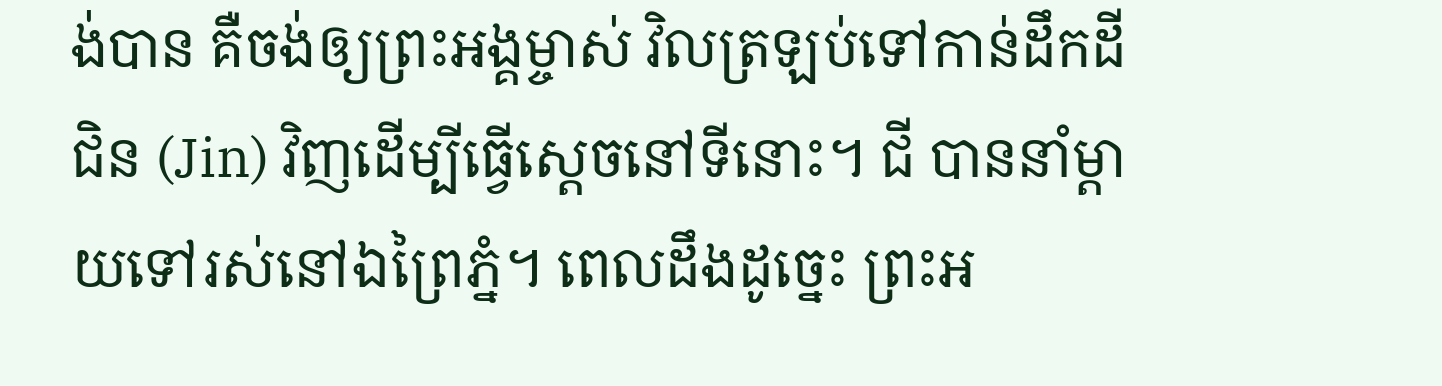ង់បាន គឺចង់ឲ្យព្រះអង្គម្ចាស់ វិលត្រឡប់ទៅកាន់ដឹកដីជិន (Jin) វិញដើម្បីធ្វើស្ដេចនៅទីនោះ។ ជី បាននាំម្ដាយទៅរស់នៅឯព្រៃភ្នំ។ ពេលដឹងដូច្នេះ ព្រះអ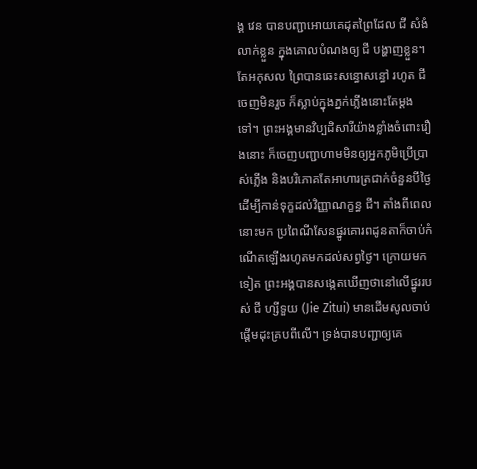ង្គ វេន បានបញ្ជាអោយគេដុតព្រៃដែល ជី សំងំលាក់ខ្លួន ក្នុងគោលបំណងឲ្យ ជី បង្ហាញខ្លួន។ តែអកុសល ព្រៃបានឆេះសន្ធោសន្ធៅ រហូត ជី ចេញមិនរួច ក៏ស្លាប់ក្នុងភ្នក់ភ្លើងនោះតែម្ដងទៅ។ ព្រះអង្គមានវិប្បដិសារីយ៉ាងខ្លាំងចំពោះរឿងនោះ ក៏ចេញបញ្ជាហាមមិនឲ្យអ្នកភូមិប្រើប្រាស់ភ្លើង និងបរិភោគតែអាហារត្រជាក់ចំនួនបីថ្ងៃ ដើម្បីកាន់ទុក្ខដល់វិញ្ញាណក្ខន្ធ ជី។ តាំងពីពេលនោះមក ប្រពៃណីសែនផ្នូរគោរពដូនតាក៏ចាប់កំណើតឡើងរហូតមកដល់សព្វថ្ងៃ។ ក្រោយមកទៀត ព្រះអង្គបានសង្កេតឃើញថានៅលើផ្នូររបស់ ជី ហ្សីទួយ (Jie Zitui) មានដើមសូលចាប់ផ្ដើមដុះគ្របពីលើ។ ទ្រង់បានបញ្ជាឲ្យគេ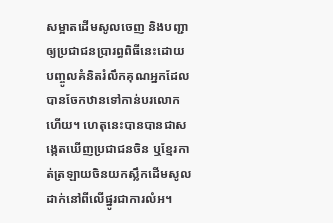សម្អាតដើមសូលចេញ និងបញ្ជាឲ្យប្រជាជនប្រារព្ធពិធីនេះដោយបញ្ចូលគំនិតរំលឹកគុណអ្នកដែលបានចែកឋានទៅកាន់បរលោកហើយ។ ហេតុនេះបានបានជាសង្កេតឃើញប្រជាជនចិន ឬខ្មែរកាត់ត្រឡាយចិនយកស្លឹកដើមសូលដាក់នៅពីលើផ្នូរជាការលំអ។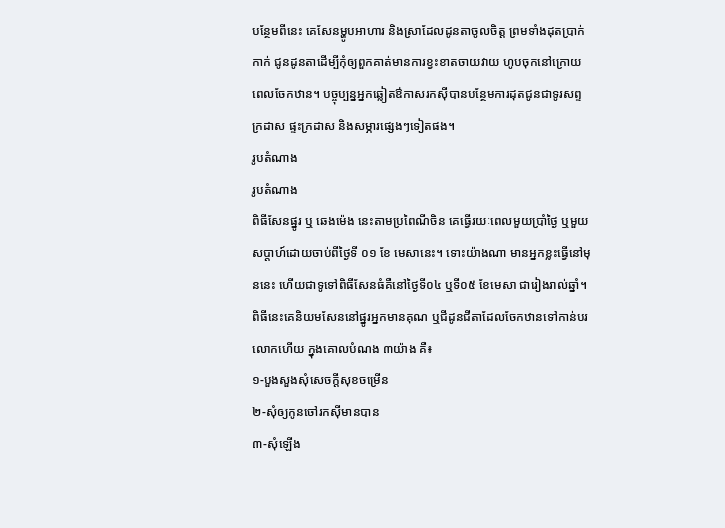បន្ថែមពីនេះ គេសែនម្ហូបអាហារ និងស្រាដែលដូនតាចូលចិត្ត ព្រមទាំងដុតប្រាក់កាក់ ជូនដូនតាដើម្បីកុំឲ្យពួកគាត់មានការខ្វះខាតចាយវាយ ហូបចុកនៅក្រោយពេលចែកឋាន។ បច្ចុប្បន្នអ្នកឆ្លៀតឳកាសរកស៊ីបានបន្ថែមការដុតជូនជាទូរសព្ទក្រដាស ផ្ទះក្រដាស និងសម្ភារផ្សេងៗទៀតផង។
រូបតំណាង
រូបតំណាង
ពិធីសែនផ្នូរ ឬ ឆេងម៉េង នេះតាមប្រពៃណីចិន គេធ្វើរយៈពេលមួយប្រាំថ្ងៃ ឬមួយសប្តាហ៍ដោយចាប់ពីថ្ងៃទី ០១ ខែ មេសានេះ។ ទោះយ៉ាងណា មានអ្នកខ្លះធ្វើនៅមុននេះ ហើយជាទូទៅពិធីសែនធំគឺនៅថ្ងៃទី០៤ ឬទី០៥ ខែមេសា ជារៀងរាល់ឆ្នាំ។ ពិធីនេះគេនិយមសែននៅផ្នូរអ្នកមានគុណ ឬជីដូនជីតាដែលចែកឋានទៅកាន់បរលោកហើយ ក្នុងគោលបំណង ៣យ៉ាង គឺ៖
១-បួងសួងសុំសេចក្ដីសុខចម្រើន
២-សុំឲ្យកូនចៅរកស៊ីមានបាន
៣-សុំឡើង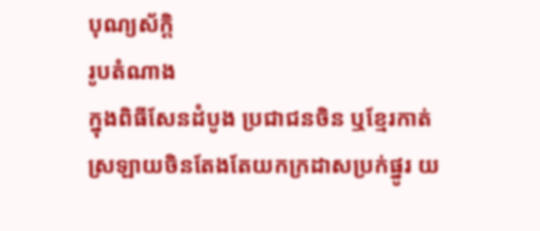បុណ្យស័ក្ដិ
រូបតំណាង
ក្នុងពិធីសែនដំបូង ប្រជាជនចិន ឬខ្មែរកាត់ស្រឡាយចិនតែងតែយកក្រដាសប្រក់ផ្នូរ យ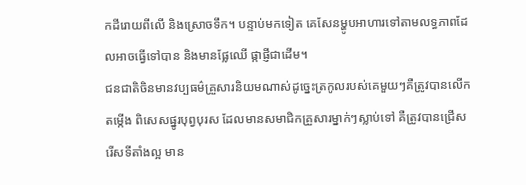កដីរោយពីលើ និងស្រោចទឹក។ បន្ទាប់មកទៀត គេសែនម្ហូបអាហារទៅតាមលទ្ធភាពដែលអាចធ្វើទៅបាន និងមានផ្លែឈើ ផ្កាផ្ញីជាដើម។
ជនជាតិចិនមានវប្បធម៌គ្រួសារនិយមណាស់ដូច្នេះត្រកូលរបស់គេមួយៗគឺត្រូវបានលើកតម្កើង ពិសេសផ្នូរបុព្វបុរស ដែលមានសមាជិកគ្រួសារម្នាក់ៗស្លាប់ទៅ គឺត្រូវបានជ្រើសរើសទីតាំងល្អ មាន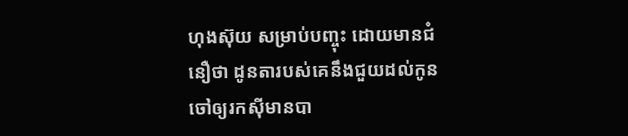ហុងស៊ុយ សម្រាប់បញ្ចុះ ដោយមានជំនឿថា ដូនតារបស់គេនឹងជួយដល់កូនចៅឲ្យរកស៊ីមានបា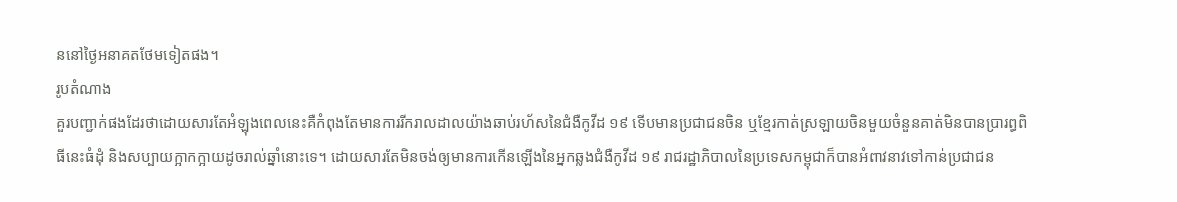ននៅថ្ងៃអនាគតថែមទៀតផង។
រូបតំណាង
គួរបញ្ជាក់ផងដែរថាដោយសារតែអំឡុងពេលនេះគឺកំពុងតែមានការរីករាលដាលយ៉ាងឆាប់រហ័សនៃជំងឺកូវីដ ១៩ ទើបមានប្រជាជនចិន ឬខ្មែរកាត់ស្រឡាយចិនមួយចំនួនគាត់មិនបានប្រារព្ធពិធីនេះធំដុំ និងសប្បាយក្អាកក្អាយដូចរាល់ឆ្នាំនោះទេ។ ដោយសារតែមិនចង់ឲ្យមានការកើនឡើងនៃអ្នកឆ្លងជំងឺកូវីដ ១៩ រាជរដ្ឋាភិបាលនៃប្រទេសកម្ពុជាក៏បានអំពាវនាវទៅកាន់ប្រជាជន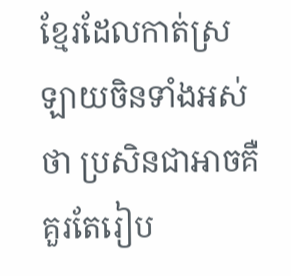ខ្មែរដែលកាត់ស្រឡាយចិនទាំងអស់ថា ប្រសិនជាអាចគឺគួរតែរៀប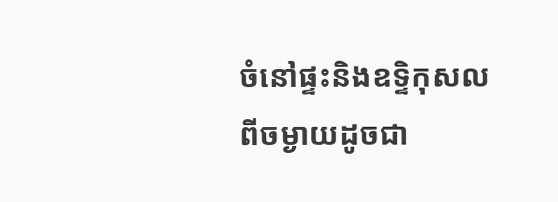ចំនៅផ្ទះនិងឧទ្ទិកុសលពីចម្ងាយដូចជា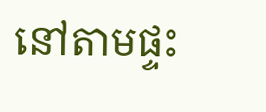នៅតាមផ្ទះ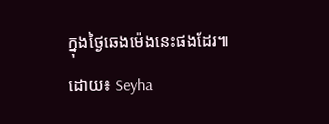ក្នុងថ្ងៃឆេងម៉េងនេះផងដែរ៕
ដោយ៖ Seyha